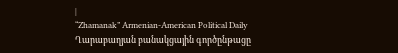|
“Zhamanak” Armenian-American Political Daily
Ղարաբաղյան բանակցային գործընթացը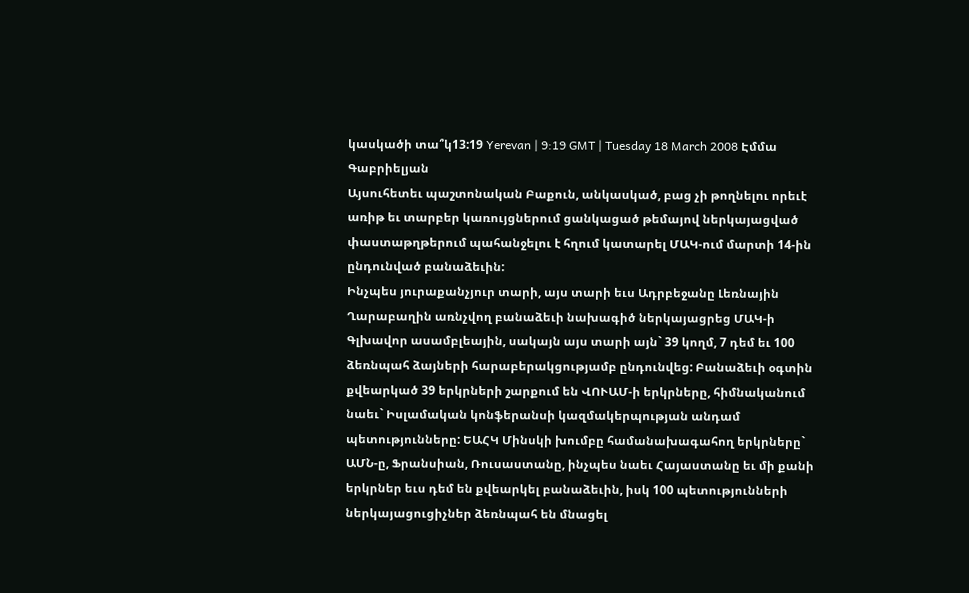կասկածի տա՞կ13:19 Yerevan | 9:19 GMT | Tuesday 18 March 2008 Էմմա Գաբրիելյան
Այսուհետեւ պաշտոնական Բաքուն, անկասկած, բաց չի թողնելու որեւէ առիթ եւ տարբեր կառույցներում ցանկացած թեմայով ներկայացված փաստաթղթերում պահանջելու է հղում կատարել ՄԱԿ-ում մարտի 14-ին ընդունված բանաձեւին:
Ինչպես յուրաքանչյուր տարի, այս տարի եւս Ադրբեջանը Լեռնային Ղարաբաղին առնչվող բանաձեւի նախագիծ ներկայացրեց ՄԱԿ-ի Գլխավոր ասամբլեային, սակայն այս տարի այն` 39 կողմ, 7 դեմ եւ 100 ձեռնպահ ձայների հարաբերակցությամբ ընդունվեց: Բանաձեւի օգտին քվեարկած 39 երկրների շարքում են ՎՈՒԱՄ-ի երկրները, հիմնականում նաեւ` Իսլամական կոնֆերանսի կազմակերպության անդամ պետությունները: ԵԱՀԿ Մինսկի խումբը համանախագահող երկրները` ԱՄՆ-ը, Ֆրանսիան, Ռուսաստանը, ինչպես նաեւ Հայաստանը եւ մի քանի երկրներ եւս դեմ են քվեարկել բանաձեւին, իսկ 100 պետությունների ներկայացուցիչներ ձեռնպահ են մնացել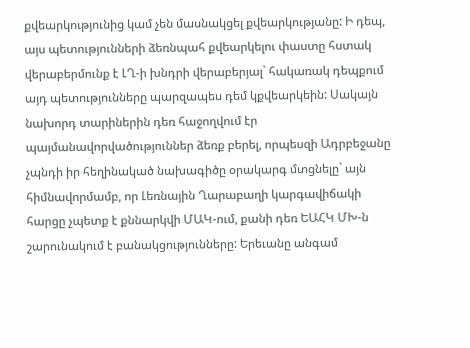քվեարկությունից կամ չեն մասնակցել քվեարկությանը: Ի դեպ, այս պետությունների ձեռնպահ քվեարկելու փաստը հստակ վերաբերմունք է ԼՂ-ի խնդրի վերաբերյալ` հակառակ դեպքում այդ պետությունները պարզապես դեմ կքվեարկեին: Սակայն նախորդ տարիներին դեռ հաջողվում էր պայմանավորվածություններ ձեռք բերել, որպեսզի Ադրբեջանը չպնդի իր հեղինակած նախագիծը օրակարգ մտցնելը` այն հիմնավորմամբ, որ Լեռնային Ղարաբաղի կարգավիճակի հարցը չպետք է քննարկվի ՄԱԿ-ում, քանի դեռ ԵԱՀԿ ՄԽ-ն շարունակում է բանակցությունները: Երեւանը անգամ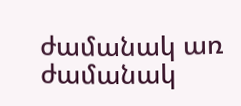ժամանակ առ ժամանակ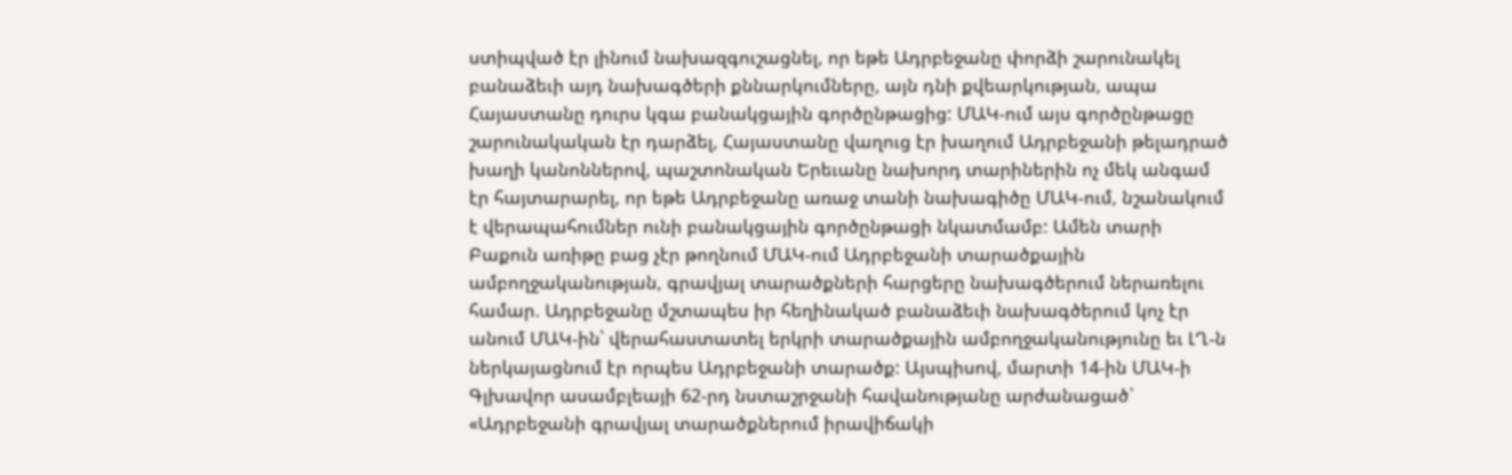ստիպված էր լինում նախազգուշացնել, որ եթե Ադրբեջանը փորձի շարունակել բանաձեւի այդ նախագծերի քննարկումները, այն դնի քվեարկության, ապա Հայաստանը դուրս կգա բանակցային գործընթացից: ՄԱԿ-ում այս գործընթացը շարունակական էր դարձել, Հայաստանը վաղուց էր խաղում Ադրբեջանի թելադրած խաղի կանոններով, պաշտոնական Երեւանը նախորդ տարիներին ոչ մեկ անգամ էր հայտարարել, որ եթե Ադրբեջանը առաջ տանի նախագիծը ՄԱԿ-ում, նշանակում է վերապահումներ ունի բանակցային գործընթացի նկատմամբ: Ամեն տարի Բաքուն առիթը բաց չէր թողնում ՄԱԿ-ում Ադրբեջանի տարածքային ամբողջականության, գրավյալ տարածքների հարցերը նախագծերում ներառելու համար. Ադրբեջանը մշտապես իր հեղինակած բանաձեւի նախագծերում կոչ էր անում ՄԱԿ-ին՝ վերահաստատել երկրի տարածքային ամբողջականությունը եւ ԼՂ-ն ներկայացնում էր որպես Ադրբեջանի տարածք: Այսպիսով, մարտի 14-ին ՄԱԿ-ի Գլխավոր ասամբլեայի 62-րդ նստաշրջանի հավանությանը արժանացած` «Ադրբեջանի գրավյալ տարածքներում իրավիճակի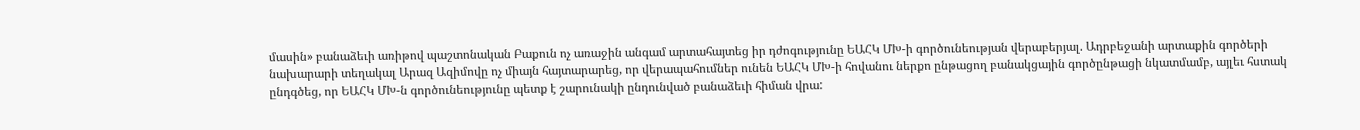մասին» բանաձեւի առիթով պաշտոնական Բաքուն ոչ առաջին անգամ արտահայտեց իր դժոգությունը ԵԱՀԿ ՄԽ-ի գործունեության վերաբերյալ. Ադրբեջանի արտաքին գործերի նախարարի տեղակալ Արազ Ազիմովը ոչ միայն հայտարարեց, որ վերապահումներ ունեն ԵԱՀԿ ՄԽ-ի հովանու ներքո ընթացող բանակցային գործընթացի նկատմամբ, այլեւ հստակ ընդգծեց, որ ԵԱՀԿ ՄԽ-ն գործունեությունը պետք է շարունակի ընդունված բանաձեւի հիման վրա: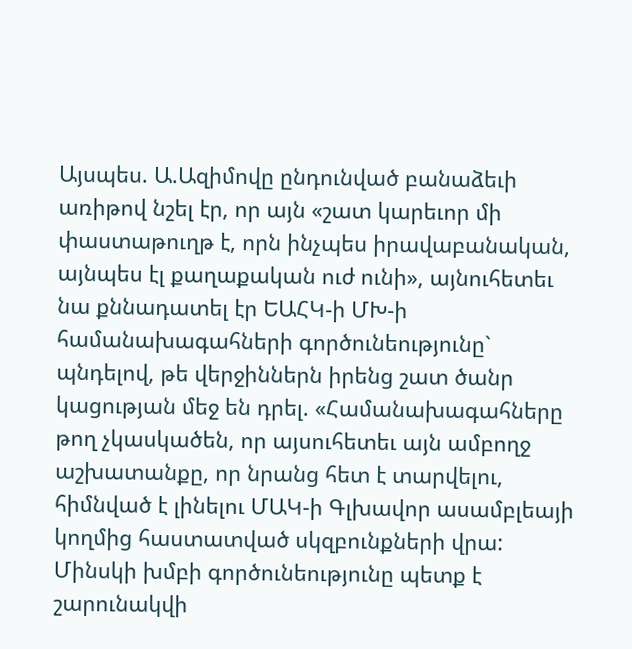Այսպես. Ա.Ազիմովը ընդունված բանաձեւի առիթով նշել էր, որ այն «շատ կարեւոր մի փաստաթուղթ է, որն ինչպես իրավաբանական, այնպես էլ քաղաքական ուժ ունի», այնուհետեւ նա քննադատել էր ԵԱՀԿ-ի ՄԽ-ի համանախագահների գործունեությունը` պնդելով, թե վերջիններն իրենց շատ ծանր կացության մեջ են դրել. «Համանախագահները թող չկասկածեն, որ այսուհետեւ այն ամբողջ աշխատանքը, որ նրանց հետ է տարվելու, հիմնված է լինելու ՄԱԿ-ի Գլխավոր ասամբլեայի կողմից հաստատված սկզբունքների վրա: Մինսկի խմբի գործունեությունը պետք է շարունակվի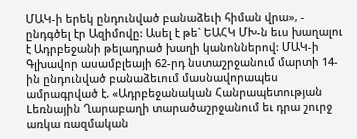ՄԱԿ-ի երեկ ընդունված բանաձեւի հիման վրա», - ընդգծել էր Ազիմովը: Ասել է թե` ԵԱՀԿ ՄԽ-ն եւս խաղալու է Ադրբեջանի թելադրած խաղի կանոններով: ՄԱԿ-ի Գլխավոր ասամբլեայի 62-րդ նստաշրջանում մարտի 14-ին ընդունված բանաձեւում մասնավորապես ամրագրված է. «Ադրբեջանական Հանրապետության Lեռնային Ղարաբաղի տարածաշրջանում եւ դրա շուրջ առկա ռազմական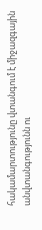հակամարտությունը վտանգում է միջազգային անվտանգությունն ու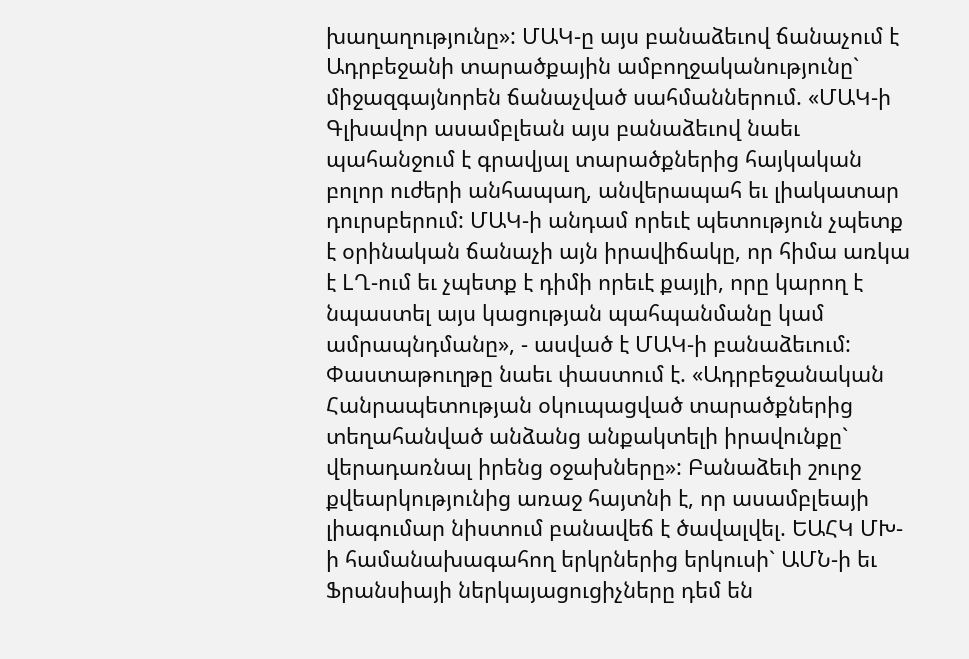խաղաղությունը»: ՄԱԿ-ը այս բանաձեւով ճանաչում է Ադրբեջանի տարածքային ամբողջականությունը` միջազգայնորեն ճանաչված սահմաններում. «ՄԱԿ-ի Գլխավոր ասամբլեան այս բանաձեւով նաեւ պահանջում է գրավյալ տարածքներից հայկական բոլոր ուժերի անհապաղ, անվերապահ եւ լիակատար դուրսբերում: ՄԱԿ-ի անդամ որեւէ պետություն չպետք է օրինական ճանաչի այն իրավիճակը, որ հիմա առկա է LՂ-ում եւ չպետք է դիմի որեւէ քայլի, որը կարող է նպաստել այս կացության պահպանմանը կամ ամրապնդմանը», - ասված է ՄԱԿ-ի բանաձեւում: Փաստաթուղթը նաեւ փաստում է. «Ադրբեջանական Հանրապետության օկուպացված տարածքներից տեղահանված անձանց անքակտելի իրավունքը` վերադառնալ իրենց օջախները»: Բանաձեւի շուրջ քվեարկությունից առաջ հայտնի է, որ ասամբլեայի լիագումար նիստում բանավեճ է ծավալվել. ԵԱՀԿ ՄԽ-ի համանախագահող երկրներից երկուսի` ԱՄՆ-ի եւ Ֆրանսիայի ներկայացուցիչները դեմ են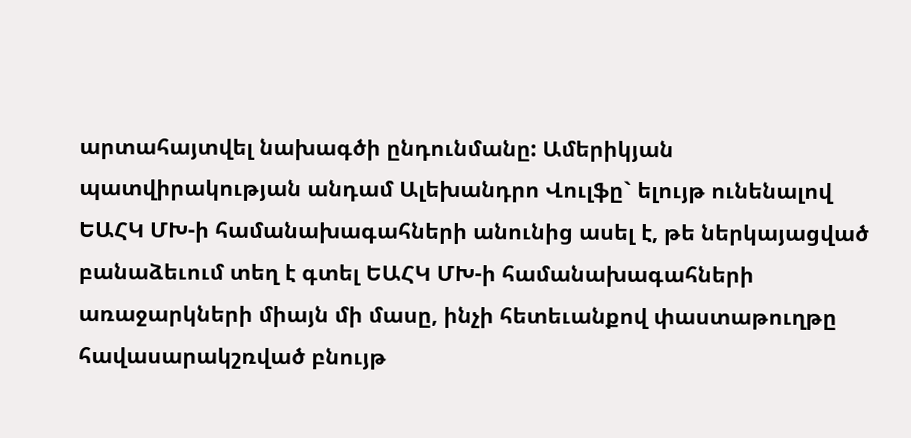արտահայտվել նախագծի ընդունմանը: Ամերիկյան պատվիրակության անդամ Ալեխանդրո Վուլֆը` ելույթ ունենալով ԵԱՀԿ ՄԽ-ի համանախագահների անունից ասել է, թե ներկայացված բանաձեւում տեղ է գտել ԵԱՀԿ ՄԽ-ի համանախագահների առաջարկների միայն մի մասը, ինչի հետեւանքով փաստաթուղթը հավասարակշռված բնույթ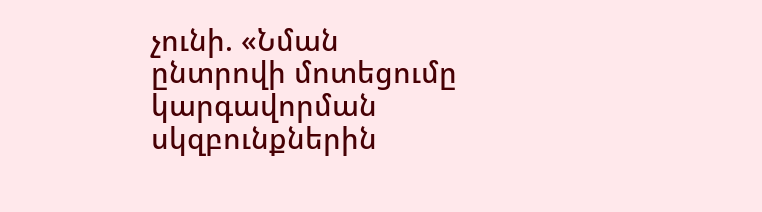չունի. «Նման ընտրովի մոտեցումը կարգավորման սկզբունքներին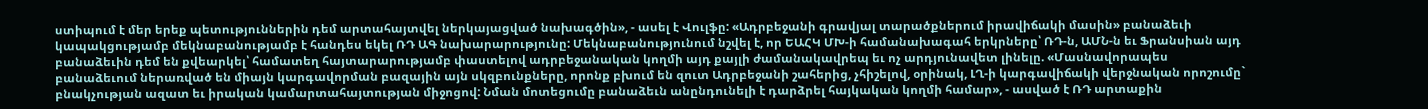ստիպում է մեր երեք պետություններին դեմ արտահայտվել ներկայացված նախագծին», - ասել է Վուլֆը: «Ադրբեջանի գրավյալ տարածքներում իրավիճակի մասին» բանաձեւի կապակցությամբ մեկնաբանությամբ է հանդես եկել ՌԴ ԱԳ նախարարությունը: Մեկնաբանությունում նշվել է, որ ԵԱՀԿ ՄԽ-ի համանախագահ երկրները՝ ՌԴ-ն, ԱՄՆ-ն եւ Ֆրանսիան այդ բանաձեւին դեմ են քվեարկել՝ համատեղ հայտարարությամբ փաստելով ադրբեջանական կողմի այդ քայլի ժամանակավրեպ եւ ոչ արդյունավետ լինելը. «Մասնավորապես բանաձեւում ներառված են միայն կարգավորման բազային այն սկզբունքները, որոնք բխում են զուտ Ադրբեջանի շահերից, չհիշելով, օրինակ, ԼՂ-ի կարգավիճակի վերջնական որոշումը` բնակչության ազատ եւ իրական կամարտահայտության միջոցով: Նման մոտեցումը բանաձեւն անընդունելի է դարձրել հայկական կողմի համար», - ասված է ՌԴ արտաքին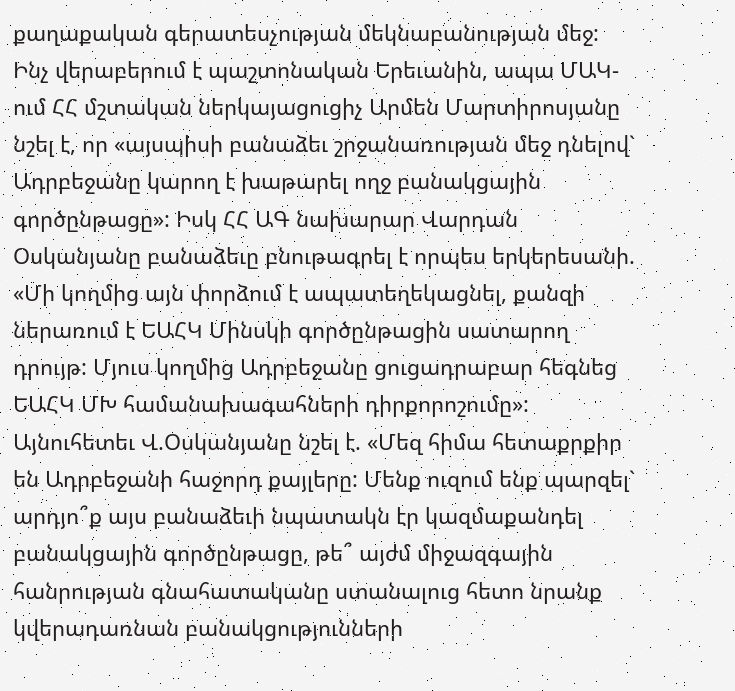քաղաքական գերատեսչության մեկնաբանության մեջ: Ինչ վերաբերում է պաշտոնական Երեւանին, ապա ՄԱԿ-ում ՀՀ մշտական ներկայացուցիչ Արմեն Մարտիրոսյանը նշել է, որ «այսպիսի բանաձեւ շրջանառության մեջ դնելով` Ադրբեջանը կարող է խաթարել ողջ բանակցային գործընթացը»: Իսկ ՀՀ ԱԳ նախարար Վարդան Օսկանյանը բանաձեւը բնութագրել է որպես երկերեսանի. «Մի կողմից այն փորձում է ապատեղեկացնել, քանզի ներառում է ԵԱՀԿ Մինսկի գործընթացին սատարող դրույթ: Մյուս կողմից Ադրբեջանը ցուցադրաբար հեգնեց ԵԱՀԿ ՄԽ համանախագահների դիրքորոշումը»: Այնուհետեւ Վ.Օսկանյանը նշել է. «Մեզ հիմա հետաքրքիր են Ադրբեջանի հաջորդ քայլերը: Մենք ուզում ենք պարզել` արդյո՞ք այս բանաձեւի նպատակն էր կազմաքանդել բանակցային գործընթացը, թե՞ այժմ միջազգային հանրության գնահատականը ստանալուց հետո նրանք կվերադառնան բանակցությունների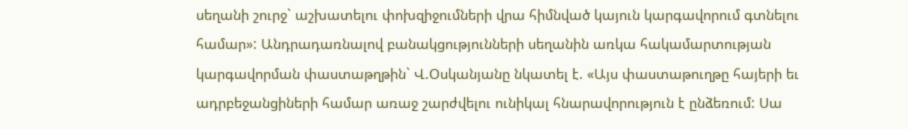սեղանի շուրջ` աշխատելու փոխզիջումների վրա հիմնված կայուն կարգավորում գտնելու համար»: Անդրադառնալով բանակցությունների սեղանին առկա հակամարտության կարգավորման փաստաթղթին` Վ.Օսկանյանը նկատել է. «Այս փաստաթուղթը հայերի եւ ադրբեջանցիների համար առաջ շարժվելու ունիկալ հնարավորություն է ընձեռում: Սա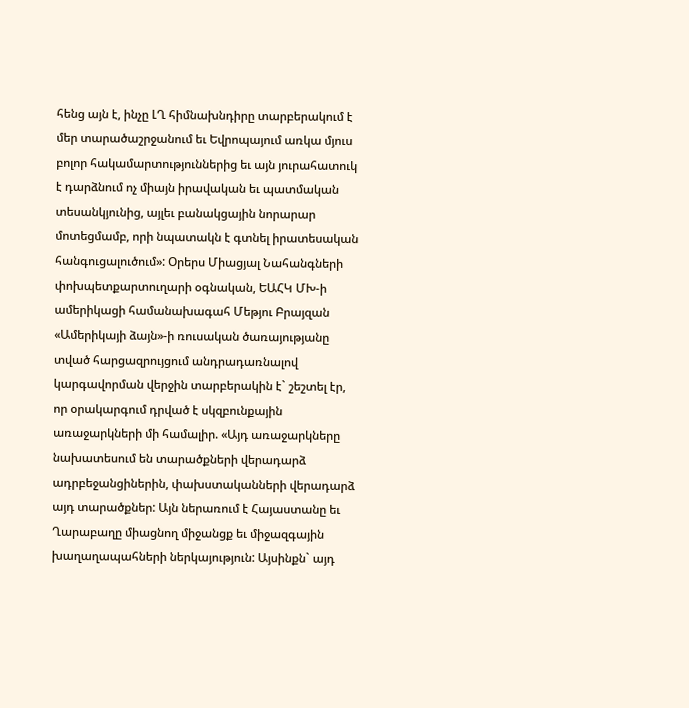հենց այն է, ինչը ԼՂ հիմնախնդիրը տարբերակում է մեր տարածաշրջանում եւ Եվրոպայում առկա մյուս բոլոր հակամարտություններից եւ այն յուրահատուկ է դարձնում ոչ միայն իրավական եւ պատմական տեսանկյունից, այլեւ բանակցային նորարար մոտեցմամբ, որի նպատակն է գտնել իրատեսական հանգուցալուծում»: Օրերս Միացյալ Նահանգների փոխպետքարտուղարի օգնական, ԵԱՀԿ ՄԽ-ի ամերիկացի համանախագահ Մեթյու Բրայզան «Ամերիկայի ձայն»-ի ռուսական ծառայությանը տված հարցազրույցում անդրադառնալով կարգավորման վերջին տարբերակին է` շեշտել էր, որ օրակարգում դրված է սկզբունքային առաջարկների մի համալիր. «Այդ առաջարկները նախատեսում են տարածքների վերադարձ ադրբեջանցիներին, փախստականների վերադարձ այդ տարածքներ: Այն ներառում է Հայաստանը եւ Ղարաբաղը միացնող միջանցք եւ միջազգային խաղաղապահների ներկայություն: Այսինքն` այդ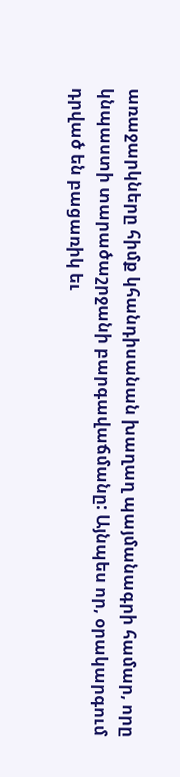առաջարկները հիմք կհանդիսանան խաղաղ պայմանագրի համար, որը կնպաստի տարածաշրջանի բարգավաճմանը: Այնպես որ, օրակարգում դրված են բացառիկ եւ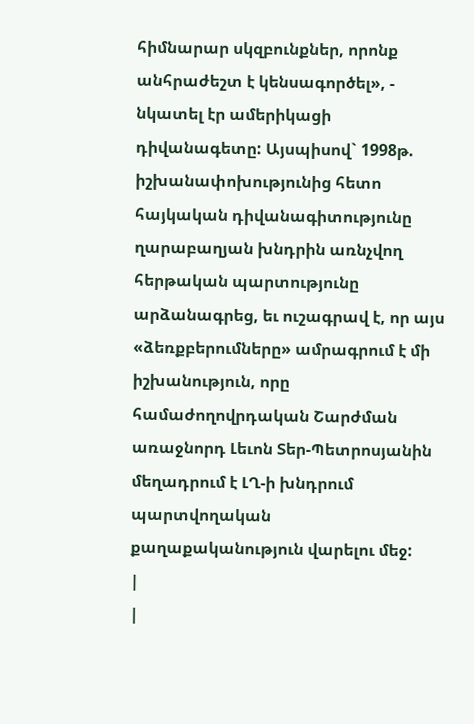հիմնարար սկզբունքներ, որոնք անհրաժեշտ է կենսագործել», - նկատել էր ամերիկացի դիվանագետը: Այսպիսով` 1998թ. իշխանափոխությունից հետո հայկական դիվանագիտությունը ղարաբաղյան խնդրին առնչվող հերթական պարտությունը արձանագրեց, եւ ուշագրավ է, որ այս «ձեռքբերումները» ամրագրում է մի իշխանություն, որը համաժողովրդական Շարժման առաջնորդ Լեւոն Տեր-Պետրոսյանին մեղադրում է ԼՂ-ի խնդրում պարտվողական քաղաքականություն վարելու մեջ:
|
|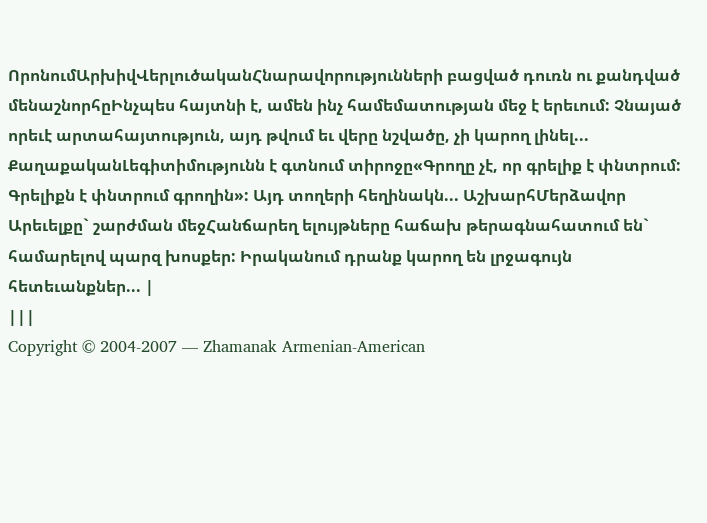ՈրոնումԱրխիվՎերլուծականՀնարավորությունների բացված դուռն ու քանդված մենաշնորհըԻնչպես հայտնի է, ամեն ինչ համեմատության մեջ է երեւում: Չնայած որեւէ արտահայտություն, այդ թվում եւ վերը նշվածը, չի կարող լինել... ՔաղաքականԼեգիտիմությունն է գտնում տիրոջը«Գրողը չէ, որ գրելիք է փնտրում: Գրելիքն է փնտրում գրողին»: Այդ տողերի հեղինակն... ԱշխարհՄերձավոր Արեւելքը` շարժման մեջՀանճարեղ ելույթները հաճախ թերագնահատում են` համարելով պարզ խոսքեր: Իրականում դրանք կարող են լրջագույն հետեւանքներ... |
|||
Copyright © 2004-2007 — Zhamanak Armenian-American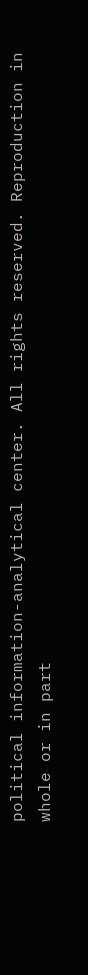political information-analytical center. All rights reserved. Reproduction in whole or in part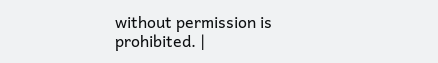without permission is prohibited. |